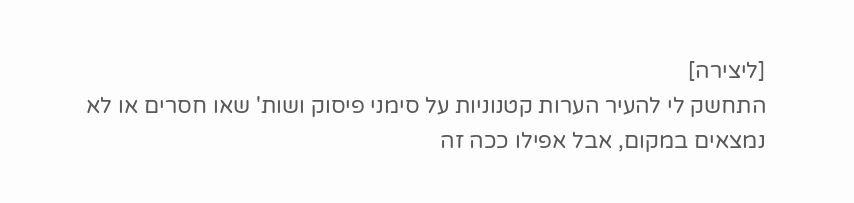[ליצירה]
התחשק לי להעיר הערות קטנוניות על סימני פיסוק ושות' שאו חסרים או לא נמצאים במקום, אבל אפילו ככה זה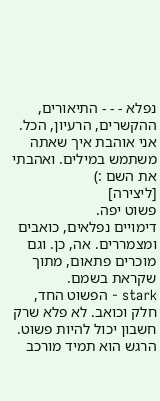נפלא - - - התיאורים, ההקשרים, הרעיון, הכל. אני אוהבת איך שאתה משתמש במילים. ואהבתי את השם :)
[ליצירה]
פשוט יפה.
דימויים נפלאים, כואבים ומצמררים. אה, כן. וגם מוכרים פתאום, מתוך שקראת בשמם.
stark - הפשוט החד, חלק וכואב. לא פלא שרק חשבון יכול להיות פשוט. הרגש הוא תמיד מורכב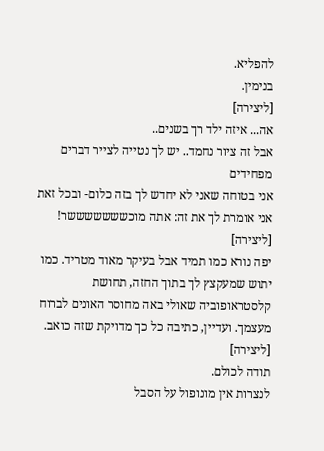להפליא.
בנימין.
[ליצירה]
אה... איזה ילד רך בשנים..
אבל זה ציור נחמד.. יש לך נטייה לצייר דברים מפחידים
אני בטוחה שאני לא יחדש לך בזה כלום- ובכל זאת אני אומרת לך את זה: אתה מוכשששששששר!
[ליצירה]
יפה נורא כמו תמיד אבל בעיקר מאוד מטריד. כמו יתוש שמעקצץ לך בתוך החזה, תחושת קלסטראופוביה שאולי באה מחוסר האונים לברוח מעצמך. ועדיין, כתיבה כל כך מדויקת שזה כואב.
[ליצירה]
תודה לכולם.
לנצרות אין מונופול על הסבל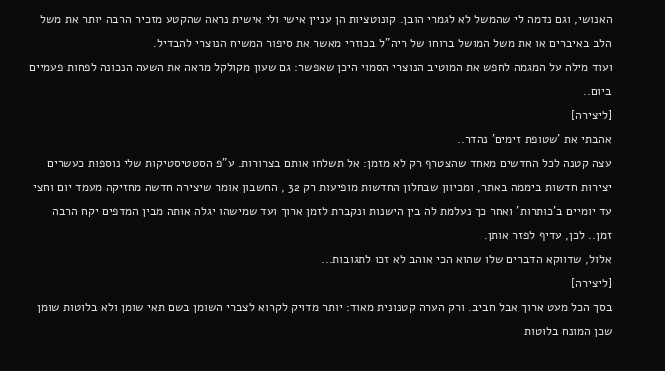האנושי, וגם נדמה לי שהמשל לא לגמרי הובן. קונוטציות הן עניין אישי ולי אישית נראה שהקטע מזכיר הרבה יותר את משל הלב באיברים או את משל המושל ברוחו של ריה"ל בכוזרי מאשר את סיפור המשיח הנוצרי להבדיל.
ועוד מילה על המגמה לחפש את המוטיב הנוצרי הסמוי היכן שאפשר: גם שעון מקולקל מראה את השעה הנכונה לפחות פעמיים ביום..
[ליצירה]
אהבתי את 'שטופת זימים' נהדר..
עצה קטנה לכל החדשים מאחד שהצטרף רק לא מזמן: אל תשלחו אותם בצרורות. ע"פ הסטטיסטיקות שלי נוספות כעשרים יצירות חדשות ביממה באתר, ומכיוון שבחלון החדשות מופיעות רק 32 , החשבון אומר שיצירה חדשה מחזיקה מעמד יום וחצי עד יומיים ב'כותרות' ואחר כך נעלמת לה בין הישנות ונקברת לזמן ארוך ועד שמישהו יגלה אותה מבין המדפים יקח הרבה זמן.. לכן, עדיף לפזר אותן.
אלול, שדווקא הדברים שלו שהוא הכי אוהב לא זכו לתגובות...
[ליצירה]
בסך הכל מעט ארוך אבל חביב. ורק הערה קטנונית מאוד: יותר מדויק לקרוא לצברי השומן בשם תאי שומן ולא בלוטות שומן שכן המונח בלוטות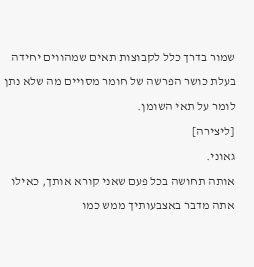שמור בדרך כלל לקבוצות תאים שמהווים יחידה בעלת כושר הפרשה של חומר מסויים מה שלא נתן לומר על תאי השומן.
[ליצירה]
גאוני.
אותה תחושה בכל פעם שאני קורא אותך, כאילו אתה מדבר באצבעותיך ממש כמו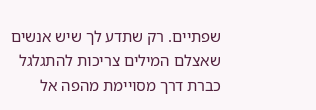שפתיים. רק שתדע לך שיש אנשים שאצלם המילים צריכות להתגלגל כברת דרך מסויימת מהפה אל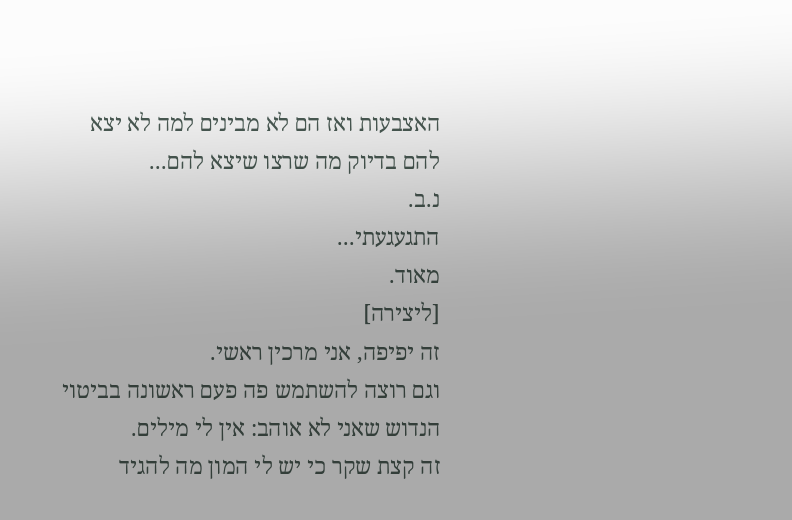האצבעות ואז הם לא מבינים למה לא יצא להם בדיוק מה שרצו שיצא להם...
נ.ב.
התגעגעתי...
מאוד.
[ליצירה]
זה יפיפה, אני מרכין ראשי.
וגם רוצה להשתמש פה פעם ראשונה בביטוי הנדוש שאני לא אוהב: אין לי מילים.
זה קצת שקר כי יש לי המון מה להגיד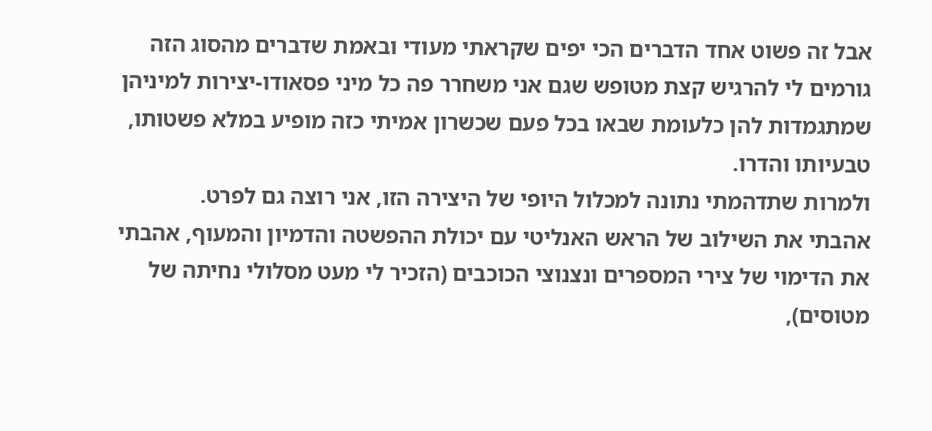אבל זה פשוט אחד הדברים הכי יפים שקראתי מעודי ובאמת שדברים מהסוג הזה גורמים לי להרגיש קצת מטופש שגם אני משחרר פה כל מיני פסאודו-יצירות למיניהן שמתגמדות להן כלעומת שבאו בכל פעם שכשרון אמיתי כזה מופיע במלא פשטותו, טבעיותו והדרו.
ולמרות שתדהמתי נתונה למכלול היופי של היצירה הזו, אני רוצה גם לפרט.
אהבתי את השילוב של הראש האנליטי עם יכולת ההפשטה והדמיון והמעוף, אהבתי את הדימוי של צירי המספרים ונצנוצי הכוכבים (הזכיר לי מעט מסלולי נחיתה של מטוסים),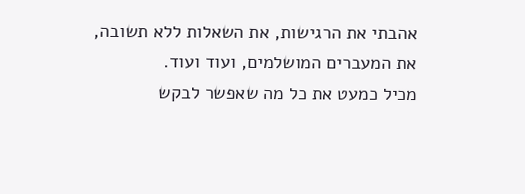אהבתי את הרגישות, את השאלות ללא תשובה, את המעברים המושלמים, ועוד ועוד.
מכיל כמעט את כל מה שאפשר לבקש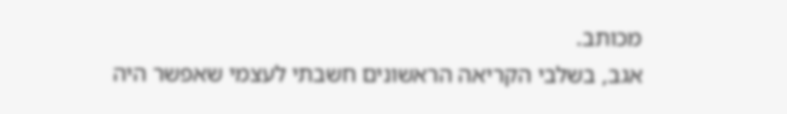מכותב.
אגב, בשלבי הקריאה הראשונים חשבתי לעצמי שאפשר היה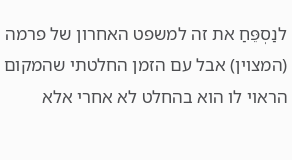לנַסְפֵּחַ את זה למשפט האחרון של פרמה (המצוין) אבל עם הזמן החלטתי שהמקום הראוי לו הוא בהחלט לא אחרי אלא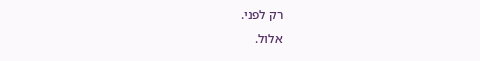רק לפני.
אלול.